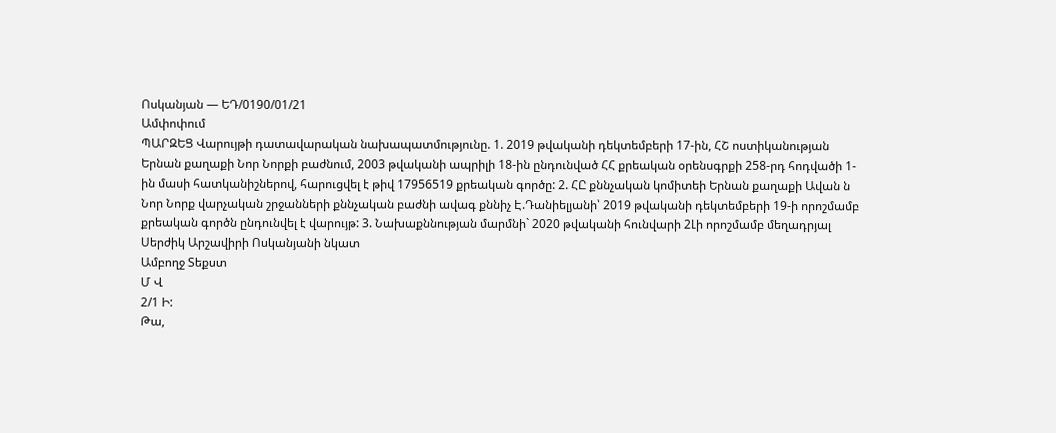Ոսկանյան — ԵԴ/0190/01/21
Ամփոփում
ՊԱՐԶԵՑ Վարույթի դատավարական նախապատմությունը. 1. 2019 թվականի դեկտեմբերի 17-ին, ՀՇ ոստիկանության Երնան քաղաքի Նոր Նորքի բաժնում, 2003 թվականի ապրիլի 18-ին ընդունված ՀՀ քրեական օրենսգրքի 258-րդ հոդվածի 1-ին մասի հատկանիշներով, հարուցվել է թիվ 17956519 քրեական գործը: 2. ՀԸ քննչական կոմիտեի Երնան քաղաքի Ավան ն Նոր Նորք վարչական շրջանների քննչական բաժնի ավագ քննիչ Է.Դանիելյանի՝ 2019 թվականի դեկտեմբերի 19-ի որոշմամբ քրեական գործն ընդունվել է վարույթ: 3. Նախաքննության մարմնի` 2020 թվականի հունվարի 2Լի որոշմամբ մեղադրյալ Սերժիկ Արշավիրի Ոսկանյանի նկատ
Ամբողջ Տեքստ
Մ Վ
2/1 Ի:
Թա,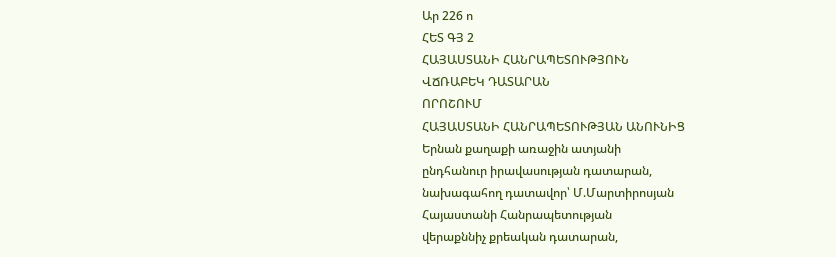Ար 226 ո
ՀԵՏ ԳՅ 2
ՀԱՅԱՍՏԱՆԻ ՀԱՆՐԱՊԵՏՈՒԹՅՈՒՆ
ՎՃՌԱԲԵԿ ԴԱՏԱՐԱՆ
ՈՐՈՇՈՒՄ
ՀԱՅԱՍՏԱՆԻ ՀԱՆՐԱՊԵՏՈՒԹՅԱՆ ԱՆՈՒՆԻՑ
Երնան քաղաքի առաջին ատյանի
ընդհանուր իրավասության դատարան,
նախագահող դատավոր՝ Մ.Մարտիրոսյան
Հայաստանի Հանրապետության
վերաքննիչ քրեական դատարան,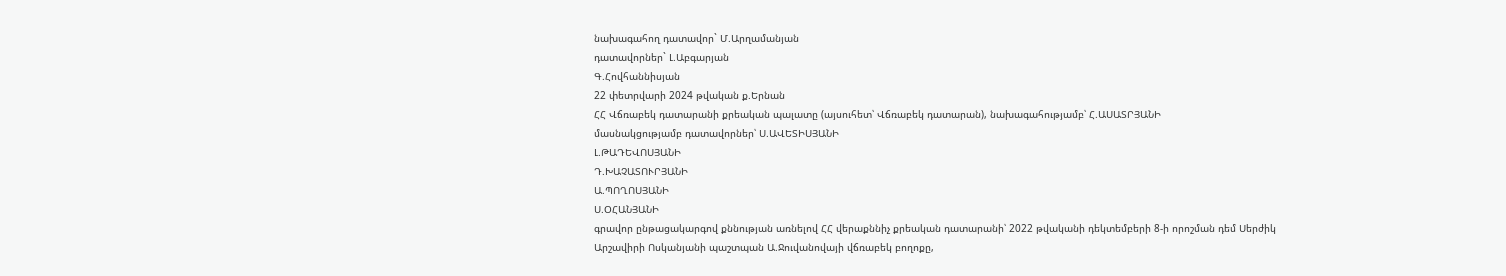նախագահող դատավոր` Մ.Արղամանյան
դատավորներ` Լ.Աբգարյան
Գ.Հովհաննիսյան
22 փետրվարի 2024 թվական ք.Երնան
ՀՀ Վճռաբեկ դատարանի քրեական պալատը (այսուհետ՝ Վճռաբեկ դատարան), նախագահությամբ՝ Հ.ԱՍԱՏՐՅԱՆԻ
մասնակցությամբ դատավորներ՝ Ս.ԱՎԵՏԻՍՅԱՆԻ
Լ.ԹԱԴԵՎՈՍՅԱՆԻ
Դ.ԽԱՉԱՏՈՒՐՅԱՆԻ
Ա.ՊՈՂՈՍՅԱՆԻ
Ս.ՕՀԱՆՅԱՆԻ
գրավոր ընթացակարգով քննության առնելով ՀՀ վերաքննիչ քրեական դատարանի՝ 2022 թվականի դեկտեմբերի 8-ի որոշման դեմ Սերժիկ Արշավիրի Ոսկանյանի պաշտպան Ա.Ջուվանովայի վճռաբեկ բողոքը,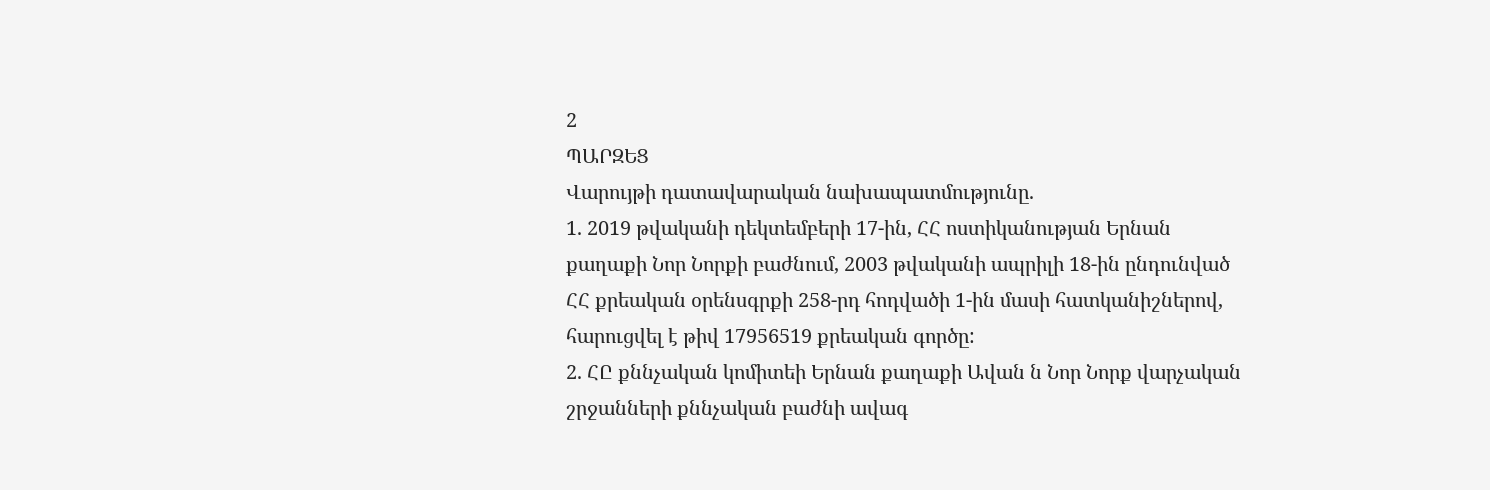2
ՊԱՐԶԵՑ
Վարույթի դատավարական նախապատմությունը.
1. 2019 թվականի դեկտեմբերի 17-ին, ՀՀ ոստիկանության Երնան քաղաքի Նոր Նորքի բաժնում, 2003 թվականի ապրիլի 18-ին ընդունված ՀՀ քրեական օրենսգրքի 258-րդ հոդվածի 1-ին մասի հատկանիշներով, հարուցվել է թիվ 17956519 քրեական գործը:
2. ՀԸ քննչական կոմիտեի Երնան քաղաքի Ավան ն Նոր Նորք վարչական շրջանների քննչական բաժնի ավագ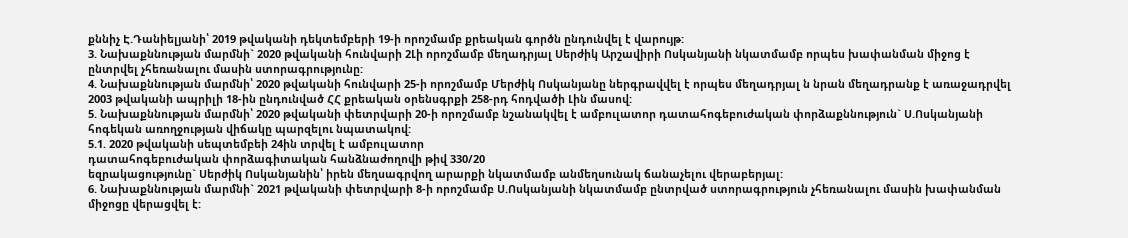քննիչ Է.Դանիելյանի՝ 2019 թվականի դեկտեմբերի 19-ի որոշմամբ քրեական գործն ընդունվել է վարույթ:
3. Նախաքննության մարմնի` 2020 թվականի հունվարի 2Լի որոշմամբ մեղադրյալ Սերժիկ Արշավիրի Ոսկանյանի նկատմամբ որպես խափանման միջոց է ընտրվել չհեռանալու մասին ստորագրությունը:
4. Նախաքննության մարմնի՝ 2020 թվականի հունվարի 25-ի որոշմամբ Մերժիկ Ոսկանյանը ներգրավվել է որպես մեղադրյալ ն նրան մեղադրանք է առաջադրվել 2003 թվականի ապրիլի 18-ին ընդունված ՀՀ քրեական օրենսգրքի 258-րդ հոդվածի Լին մասով:
5. Նախաքննության մարմնի՝ 2020 թվականի փետրվարի 20-ի որոշմամբ նշանակվել է ամբուլատոր դատահոգեբուժական փորձաքննություն` Ս.Ոսկանյանի հոգեկան առողջության վիճակը պարզելու նպատակով:
5.1. 2020 թվականի սեպտեմբեի 24ին տրվել է ամբուլատոր
դատահոգեբուժական փորձագիտական հանձնաժողովի թիվ 330/20
եզրակացությունը` Սերժիկ Ոսկանյանին՝ իրեն մեղսագրվող արարքի նկատմամբ անմեղսունակ ճանաչելու վերաբերյալ:
6. Նախաքննության մարմնի` 2021 թվականի փետրվարի 8-ի որոշմամբ Ս.Ոսկանյանի նկատմամբ ընտրված ստորագրություն չհեռանալու մասին խափանման միջոցը վերացվել է: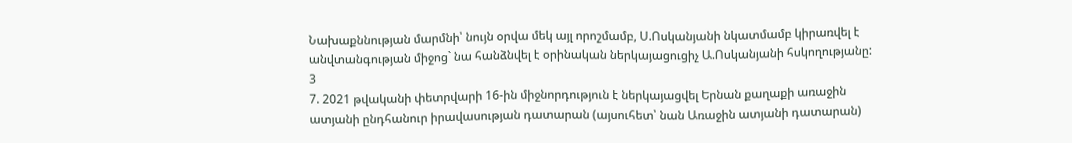Նախաքննության մարմնի՝ նույն օրվա մեկ այլ որոշմամբ, Ս.Ոսկանյանի նկատմամբ կիրառվել է անվտանգության միջոց` նա հանձնվել է օրինական ներկայացուցիչ Ա.Ոսկանյանի հսկողությանը:
3
7. 2021 թվականի փետրվարի 16-ին միջնորդություն է ներկայացվել Երնան քաղաքի առաջին ատյանի ընդհանուր իրավասության դատարան (այսուհետ՝ նան Առաջին ատյանի դատարան)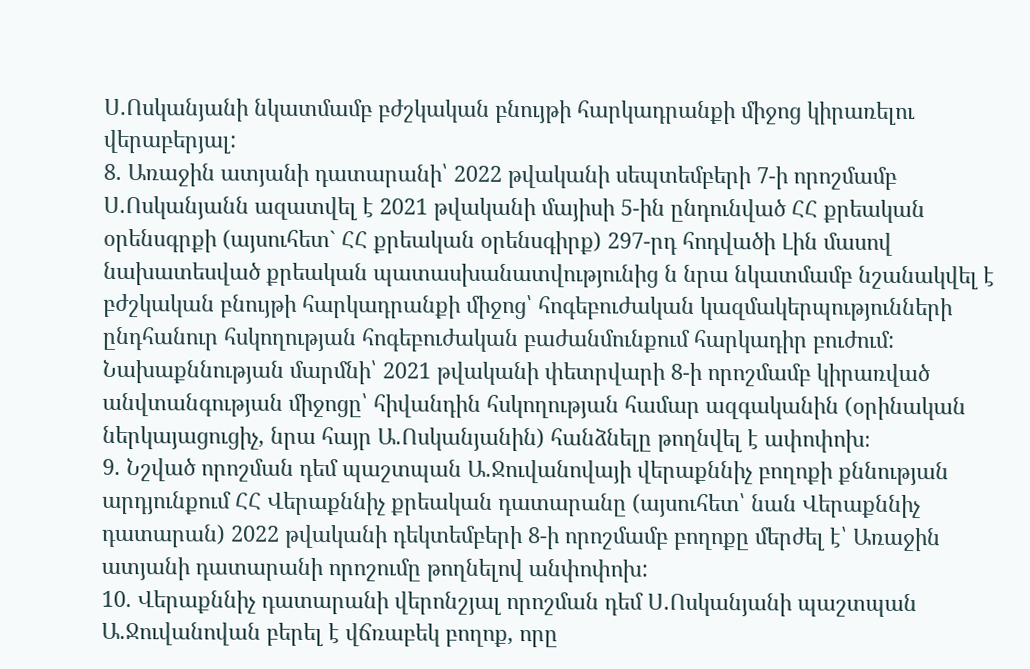Ս.Ոսկանյանի նկատմամբ բժշկական բնույթի հարկադրանքի միջոց կիրառելու վերաբերյալ:
8. Առաջին ատյանի դատարանի՝ 2022 թվականի սեպտեմբերի 7-ի որոշմամբ Ս.Ոսկանյանն ազատվել է 2021 թվականի մայիսի 5-ին ընդունված ՀՀ քրեական օրենսգրքի (այսուհետ` ՀՀ քրեական օրենսգիրք) 297-րդ հոդվածի Լին մասով նախատեսված քրեական պատասխանատվությունից ն նրա նկատմամբ նշանակվել է բժշկական բնույթի հարկադրանքի միջոց՝ հոգեբուժական կազմակերպությունների ընդհանուր հսկողության հոգեբուժական բաժանմունքում հարկադիր բուժում: Նախաքննության մարմնի՝ 2021 թվականի փետրվարի 8-ի որոշմամբ կիրառված անվտանգության միջոցը՝ հիվանդին հսկողության համար ազգականին (օրինական ներկայացուցիչ, նրա հայր Ա.Ոսկանյանին) հանձնելը թողնվել է ափոփոխ։
9. Նշված որոշման դեմ պաշտպան Ա.Ջուվանովայի վերաքննիչ բողոքի քննության արդյունքում ՀՀ Վերաքննիչ քրեական դատարանը (այսուհետ՝ նան Վերաքննիչ դատարան) 2022 թվականի դեկտեմբերի 8-ի որոշմամբ բողոքը մերժել է՝ Առաջին ատյանի դատարանի որոշումը թողնելով անփոփոխ:
10. Վերաքննիչ դատարանի վերոնշյալ որոշման դեմ Ս.Ոսկանյանի պաշտպան Ա.Ջուվանովան բերել է վճռաբեկ բողոք, որը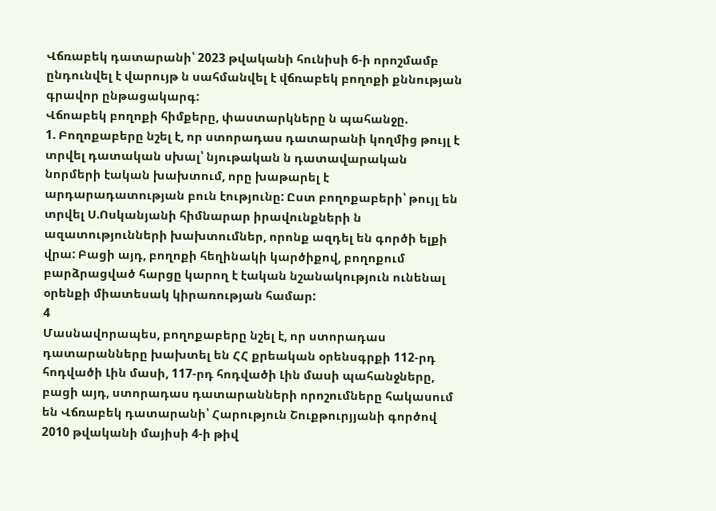Վճռաբեկ դատարանի՝ 2023 թվականի հունիսի 6-ի որոշմամբ ընդունվել է վարույթ ն սահմանվել է վճռաբեկ բողոքի քննության գրավոր ընթացակարգ:
Վճոաբեկ բողոքի հիմքերը, փաստարկները ն պահանջը.
1. Բողոքաբերը նշել է, որ ստորադաս դատարանի կողմից թույլ է տրվել դատական սխալ՝ նյութական ն դատավարական նորմերի էական խախտում, որը խաթարել է արդարադատության բուն էությունը: Ըստ բողոքաբերի՝ թույլ են տրվել Ս.Ոսկանյանի հիմնարար իրավունքների ն ազատությունների խախտումներ, որոնք ազդել են գործի ելքի վրա: Բացի այդ, բողոքի հեղինակի կարծիքով, բողոքում բարձրացված հարցը կարող է էական նշանակություն ունենալ օրենքի միատեսակ կիրառության համար:
4
Մասնավորապես, բողոքաբերը նշել է, որ ստորադաս դատարանները խախտել են ՀՀ քրեական օրենսգրքի 112-րդ հոդվածի Լին մասի, 117-րդ հոդվածի Լին մասի պահանջները, բացի այդ, ստորադաս դատարանների որոշումները հակասում են Վճռաբեկ դատարանի՝ Հարություն Շուքթուրյյանի գործով 2010 թվականի մայիսի 4-ի թիվ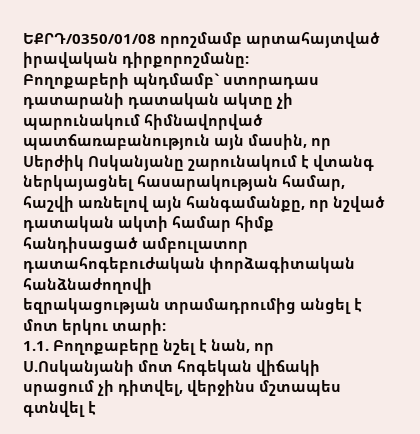ԵՔՐԴ/0350/01/08 որոշմամբ արտահայտված իրավական դիրքորոշմանը:
Բողոքաբերի պնդմամբ` ստորադաս դատարանի դատական ակտը չի
պարունակում հիմնավորված պատճառաբանություն այն մասին, որ Սերժիկ Ոսկանյանը շարունակում է վտանգ ներկայացնել հասարակության համար, հաշվի առնելով այն հանգամանքը, որ նշված դատական ակտի համար հիմք հանդիսացած ամբուլատոր դատահոգեբուժական փորձագիտական հանձնաժողովի
եզրակացության տրամադրումից անցել է մոտ երկու տարի:
1.1. Բողոքաբերը նշել է նան, որ Ս.Ոսկանյանի մոտ հոգեկան վիճակի սրացում չի դիտվել, վերջինս մշտապես գտնվել է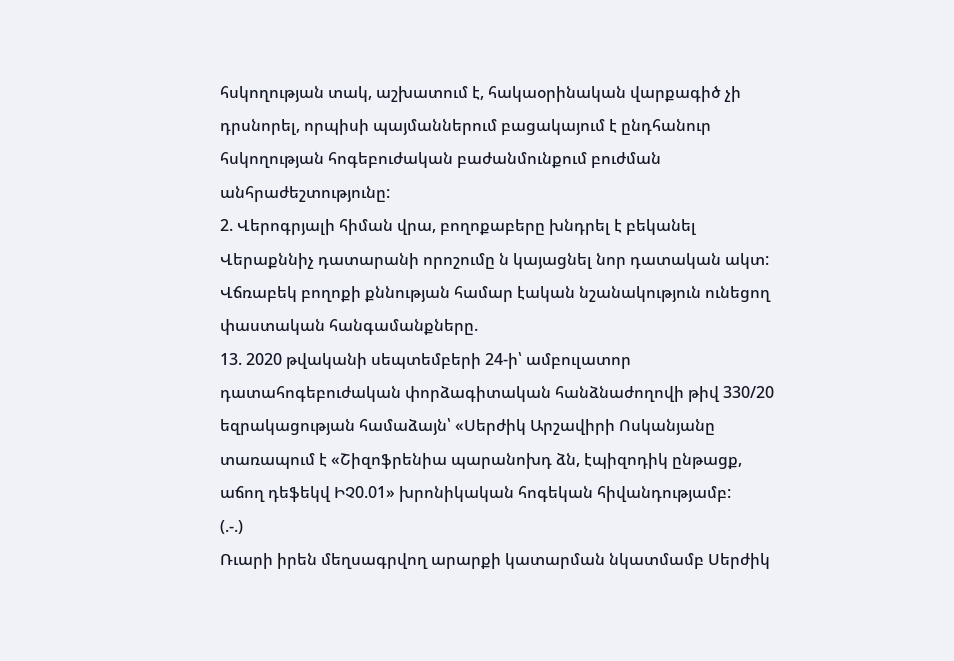հսկողության տակ, աշխատում է, հակաօրինական վարքագիծ չի դրսնորել, որպիսի պայմաններում բացակայում է ընդհանուր հսկողության հոգեբուժական բաժանմունքում բուժման անհրաժեշտությունը:
2. Վերոգրյալի հիման վրա, բողոքաբերը խնդրել է բեկանել Վերաքննիչ դատարանի որոշումը ն կայացնել նոր դատական ակտ:
Վճռաբեկ բողոքի քննության համար էական նշանակություն ունեցող փաստական հանգամանքները.
13. 2020 թվականի սեպտեմբերի 24-ի՝ ամբուլատոր դատահոգեբուժական փորձագիտական հանձնաժողովի թիվ 330/20 եզրակացության համաձայն՝ «Սերժիկ Արշավիրի Ոսկանյանը տառապում է «Շիզոֆրենիա պարանոխդ ձն, էպիզոդիկ ընթացք, աճող դեֆեկվ ԻՉ0.01» խրոնիկական հոգեկան հիվանդությամբ:
(.-.)
Ռւարի իրեն մեղսագրվող արարքի կատարման նկատմամբ Սերժիկ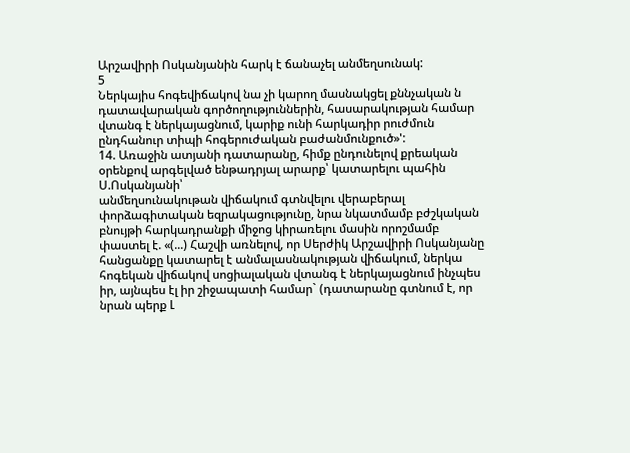Արշավիրի Ոսկանյանին հարկ է ճանաչել անմեղսունակ:
5
Ներկայիս հոգեվիճակով նա չի կարող մասնակցել քննչական ն
դատավարական գործողություններին, հասարակության համար վտանգ է ներկայացնում, կարիք ունի հարկադիր րուժմուն ընդհանուր տիպի հոգերուժական բաժանմունքուծ»':
14. Առաջին ատյանի դատարանը, հիմք ընդունելով քրեական օրենքով արգելված ենթադրյալ արարք՝ կատարելու պահին Ս.Ոսկանյանի՝
անմեղսունակութան վիճակում գտնվելու վերաբերալ փորձագիտական եզրակացությունը, նրա նկատմամբ բժշկական բնույթի հարկադրանքի միջոց կիրառելու մասին որոշմամբ փաստել է. «(...) Հաշվի առնելով, որ Սերժիկ Արշավիրի Ոսկանյանը հանցանքը կատարել է անմալասնակության վիճակում, ներկա հոգեկան վիճակով սոցիալական վտանգ է ներկայացնում ինչպես իր, այնպես էլ իր շիջապատի համար` (դատարանը գտնում է, որ նրան պերք Լ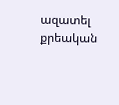ազատել քրեական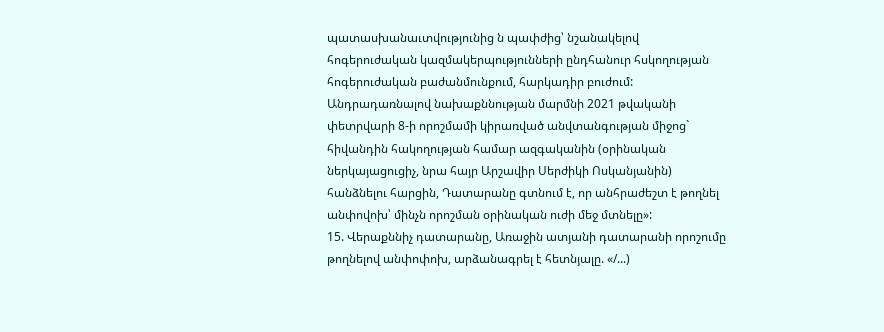պատասխանաւտվությունից ն պափժից՝ նշանակելով հոգերուժական կազմակերպությունների ընդհանուր հսկողության հոգերուժական բաժանմունքում, հարկադիր բուժում:
Անդրադառնալով նախաքննության մարմնի 2021 թվականի փետրվարի 8-ի որոշմամի կիրառված անվտանգության միջոց` հիվանդին հակողության համար ազգականին (օրինական ներկայացուցիչ, նրա հայր Արշավիր Սերժիկի Ոսկանյանին) հանձնելու հարցին, Դատարանը գտնում է, որ անհրաժեշտ է թողնել անփովոխ՝ մինչն որոշման օրինական ուժի մեջ մտնելը»:
15. Վերաքննիչ դատարանը, Առաջին ատյանի դատարանի որոշումը թողնելով անփոփոխ, արձանագրել է հետնյալը. «/...)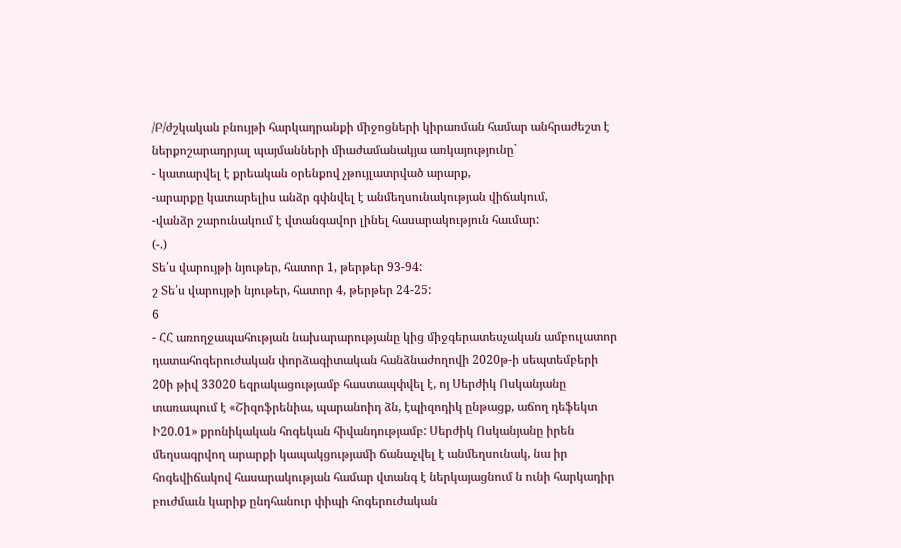/Բ/ժշկական բնույթի հարկադրանքի միջոցների կիրառման համար անհրաժեշտ է ներքոշարադրյալ պայմանների միաժամանակյա առկայությունը`
- կատարվել է քրեական օրենքով չթույլատրված արարք,
-արարքը կատարելիս անձր գփնվել է անմեղսունակության վիճակում,
-վանձր շարունակում է վտանգավոր լինել հասարակություն հաւմար:
(-.)
Տե՛ս վարույթի նյութեր, հատոր 1, թերթեր 93-94:
շ Տե՛ս վարույթի նյութեր, հատոր 4, թերթեր 24-25:
6
- ՀՀ առողջապահության նախարարությանը կից միջգերատեսչական ամբուլատոր դատահոգերուժական փորձագիտական հանձնաժողովի 2020թ-ի սեպտեմբերի 20ի թիվ 33020 եզրակացությամբ հաստապփվել է, ոյ Սերժիկ Ոսկանյանը տառապում է «Շիզոֆրենիա, պարանոիդ ձն, էպիզոդիկ ընթացք, աճող դեֆեկտ Ի20.01» քրոնիկական հոգեկան հիվանդությամբ: Սերժիկ Ոսկանյանը իրեն մեղսագրվող արարքի կապակցությամի ճանաչվել է անմեղսունակ, նա իր հոգեվիճակով հասարակության համար վտանգ է ներկայացնում ն ունի հարկադիր բուժմաւն կարիք ընդհանուր փիպի հոգերուժական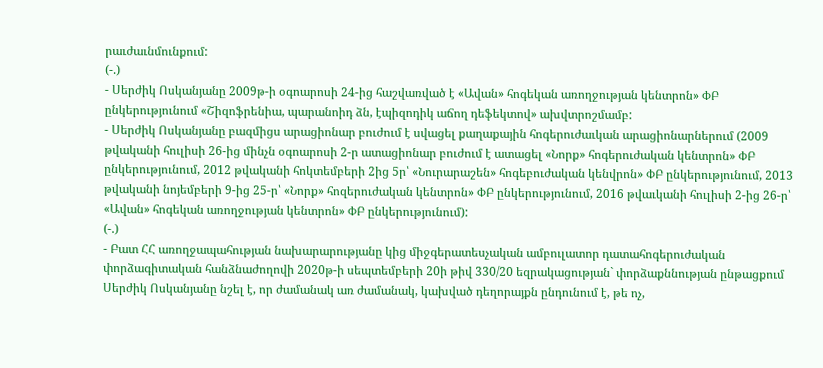րաւժաւնմունքում:
(-.)
- Սերժիկ Ոսկանյանը 2009թ-ի օգոարոսի 24-ից հաշվառված է «Ավան» հոգեկան առողջության կենտրոն» ՓԲ ընկերությունում «Շիզոֆրենիա, պարանոիդ ձն, էպիզոդիկ աճող դեֆեկտով» ախվտրոշմամբ:
- Սերժիկ Ոսկանյանը բազմիցս արացիոնար բուժում է սվացել քաղաքային հոգերուժաւկան արացիոնարներում (2009 թվականի հուլիսի 26-ից մինչն օգոարոսի 2-ր ատացիոնար բուժում է ատացել «Նորք» հոգերուժական կենտրոն» ՓԲ ընկերությունում, 2012 թվականի հոկտեմբերի 2ից 5ր՝ «Նուրարաշեն» հոգեբուժական կենվրոն» ՓԲ ընկերությունում, 2013 թվականի նոյեմբերի 9-ից 25-ր՝ «Նորք» հոզերուժական կենտրոն» ՓԲ ընկերությունում, 2016 թվաւկանի հուլիսի 2-ից 26-ր՝ «Ավան» հոգեկան առողջության կենտրոն» ՓԲ ընկերությունում):
(-.)
- Բատ ՀՀ առողջապահության նախարարությանը կից միջգերատեսչական ամբուլատոր դատահոգերուժական փորձագիտական հանձնաժողովի 2020թ-ի սեպտեմբերի 20ի թիվ 330/20 եզրակացության` փորձաքննության ընթացքում Սերժիկ Ոսկանյանը նշել է, որ ժամանակ առ ժամանակ, կախված դեղորայքն ընդունում է, թե ոչ,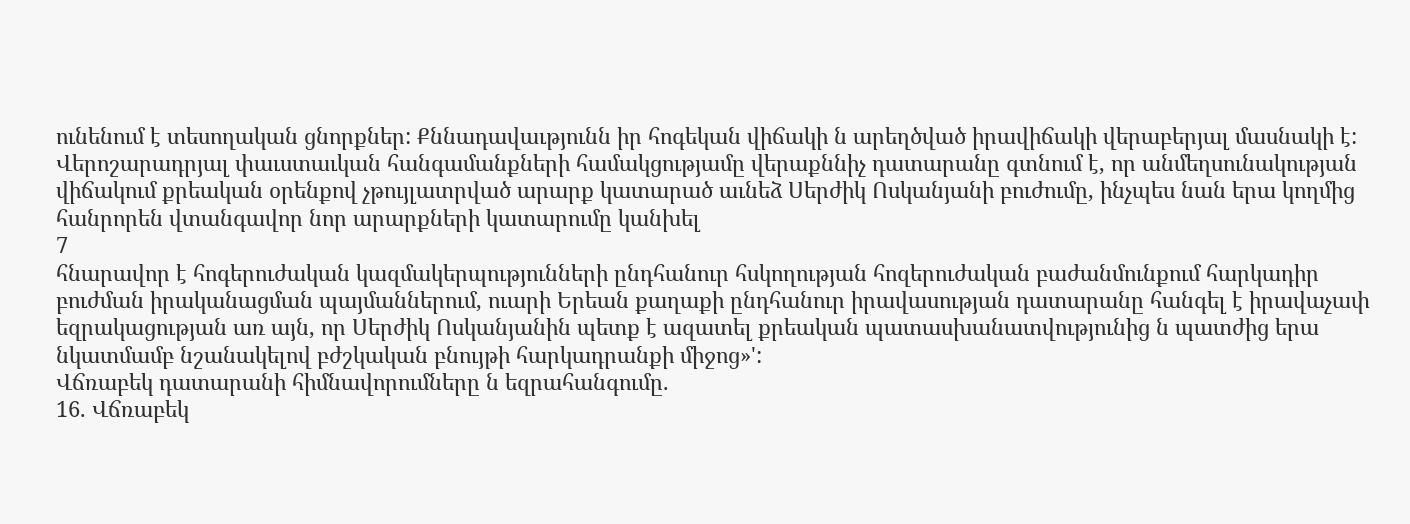ունենում է տեսողական ցնորքներ: Քննադավաւթյունն իր հոգեկան վիճակի ն արեղծված իրավիճակի վերաբերյալ մասնակի է:
Վերոշարադրյալ փաւստաւկան հանգամանքների համակցությամը վերաքննիչ դատարանը գտնում է, որ անմեղսունակության վիճակում քրեական օրենքով չթույլատրված արարք կատարած աւնեձ Սերժիկ Ոսկանյանի բուժումը, ինչպես նան երա կողմից հանրորեն վտանգավոր նոր արարքների կատարումը կանխել
7
հնարավոր է հոգերուժական կազմակերպությունների ընդհանուր հսկողության հոզերուժական բաժանմունքում հարկադիր բուժման իրականացման պայմաններում, ուարի Երեան քաղաքի ընդհանուր իրավասության դատարանը հանգել է իրավաչափ եզրակացության առ այն, որ Սերժիկ Ոսկանյանին պետք է ազատել քրեական պատասխանատվությունից ն պատժից երա նկատմամբ նշանակելով բժշկական բնույթի հարկադրանքի միջոց»':
Վճռաբեկ դատարանի հիմնավորումները ն եզրահանգումը.
16. Վճռաբեկ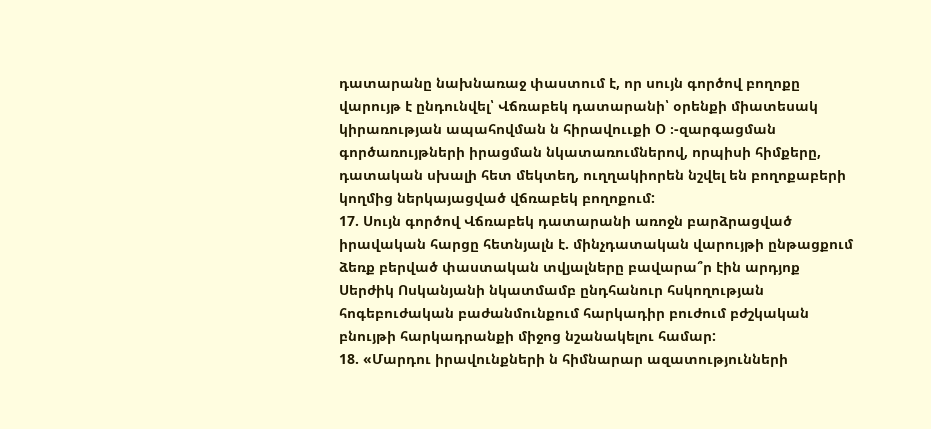դատարանը նախնառաջ փաստում է, որ սույն գործով բողոքը վարույթ է ընդունվել՝ Վճռաբեկ դատարանի՝ օրենքի միատեսակ կիրառության ապահովման ն հիրավոււքի Օ ։-զարգացման գործառույթների իրացման նկատառումներով, որպիսի հիմքերը, դատական սխալի հետ մեկտեղ, ուղղակիորեն նշվել են բողոքաբերի կողմից ներկայացված վճռաբեկ բողոքում:
17. Սույն գործով Վճռաբեկ դատարանի առոջն բարձրացված իրավական հարցը հետնյալն է. մինչդատական վարույթի ընթացքում ձեռք բերված փաստական տվյալները բավարա՞ր էին արդյոք Սերժիկ Ոսկանյանի նկատմամբ ընդհանուր հսկողության հոգեբուժական բաժանմունքում հարկադիր բուժում բժշկական բնույթի հարկադրանքի միջոց նշանակելու համար:
18. «Մարդու իրավունքների ն հիմնարար ազատությունների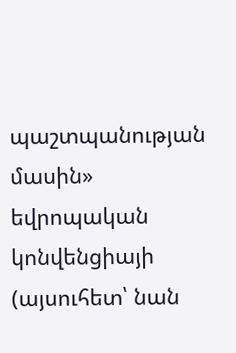պաշտպանության մասին» եվրոպական կոնվենցիայի (այսուհետ՝ նան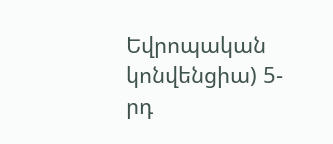Եվրոպական կոնվենցիա) 5-րդ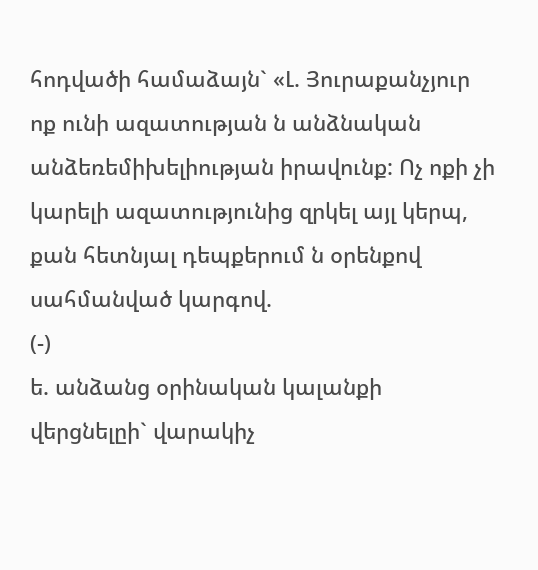հոդվածի համաձայն` «Լ. Յուրաքանչյուր ոք ունի ազատության ն անձնական անձեռեմիխելիության իրավունք: Ոչ ոքի չի կարելի ազատությունից զրկել այլ կերպ, քան հետնյալ դեպքերում ն օրենքով սահմանված կարգով.
(-)
ե. անձանց օրինական կալանքի վերցնելըի` վարակիչ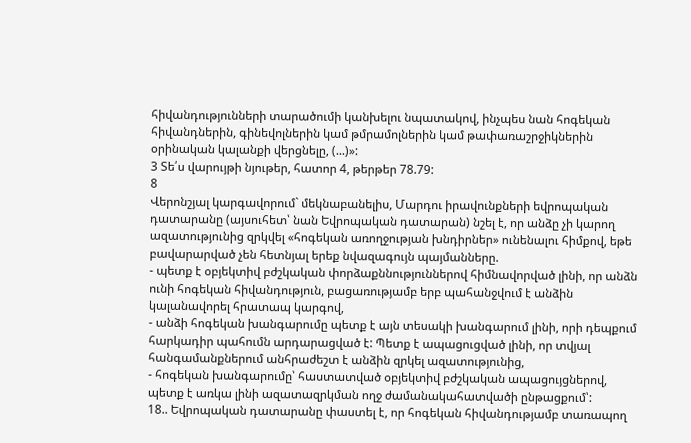հիվանդությունների տարածումի կանխելու նպատակով, ինչպես նան հոգեկան հիվանդներին, գինեվոլներին կամ թմրամոլներին կամ թափառաշրջիկներին օրինական կալանքի վերցնելը, (...)»:
3 Տե՛ս վարույթի նյութեր, հատոր 4, թերթեր 78.79:
8
Վերոնշյալ կարգավորում` մեկնաբանելիս, Մարդու իրավունքների եվրոպական դատարանը (այսուհետ՝ նան Եվրոպական դատարան) նշել է, որ անձը չի կարող ազատությունից զրկվել «հոգեկան առողջության խնդիրներ» ունենալու հիմքով, եթե բավարարված չեն հետնյալ երեք նվազագույն պայմանները.
- պետք է օբյեկտիվ բժշկական փորձաքննություններով հիմնավորված լինի, որ անձն ունի հոգեկան հիվանդություն, բացառությամբ երբ պահանջվում է անձին կալանավորել հրատապ կարգով,
- անձի հոգեկան խանգարումը պետք է այն տեսակի խանգարում լինի, որի դեպքում հարկադիր պահումն արդարացված է: Պետք է ապացուցված լինի, որ տվյալ հանգամանքներում անհրաժեշտ է անձին զրկել ազատությունից,
- հոգեկան խանգարումը՝ հաստատված օբյեկտիվ բժշկական ապացույցներով, պետք է առկա լինի ազատազրկման ողջ ժամանակահատվածի ընթացքում՝:
18.. Եվրոպական դատարանը փաստել է, որ հոգեկան հիվանդությամբ տառապող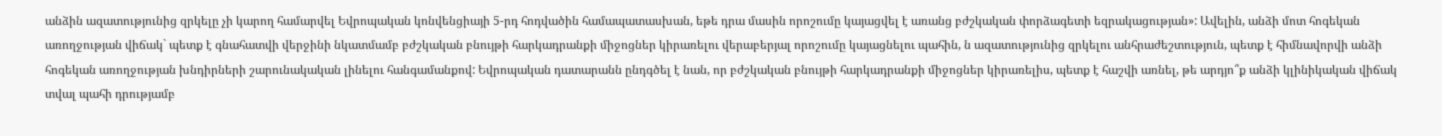անձին ազատությունից զրկելը չի կարող համարվել Եվրոպական կոնվենցիայի 5-րդ հոդվածին համապատասխան, եթե դրա մասին որոշումը կայացվել է առանց բժշկական փորձագետի եզրակացության»: Ավելին, անձի մոտ հոգեկան առողջության վիճակ` պետք է գնահատվի վերջինի նկատմամբ բժշկական բնույթի հարկադրանքի միջոցներ կիրառելու վերաբերյալ որոշումը կայացնելու պահին, ն ազատությունից զրկելու անհրաժեշտություն, պետք է հիմնավորվի անձի հոգեկան առողջության խնդիրների շարունակական լինելու հանգամանքով: Եվրոպական դատարանն ընդգծել է նան, որ բժշկական բնույթի հարկադրանքի միջոցներ կիրառելիս, պետք է հաշվի առնել, թե արդյո՞ք անձի կլինիկական վիճակ տվալ պահի դրությամբ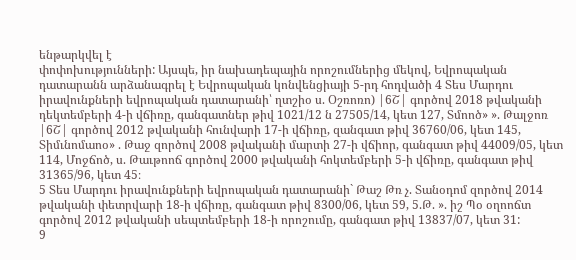ենթարկվել է
փոփոխությունների: Այսպե, իր նախադեպային որոշումներից մեկով, Եվրոպական դատարանն արձանագրել է Եվրոպական կոնվենցիայի 5-րդ հոդվածի 4 Տես Մարդու իրավունքների եվրոպական դատարանի՝ ղտշիօ ս. Օշռոռո) |6Շ| գործով 2018 թվականի դեկտեմբերի 4-ի վճիռը, գանգատներ թիվ 1021/12 ն 27505/14, կետ 127, Տմոոծ» ». Թալջոռ |6Շ| գործով 2012 թվականի հունվարի 17-ի վճիռը, զանգատ թիվ 36760/06, կետ 145, Տիմւնոմաոօ» . Թաջ զործով 2008 թվականի մարտի 27-ի վճիոր, գանգատ թիվ 44009/05, կետ 114, Մոջճոծ, ս. Թաւթոոճ գործով 2000 թվականի հոկտեմբերի 5-ի վճիռը, գանգատ թիվ 31365/96, կետ 45։
5 Տես Մարդու իրավունքների եվրոպական դատարանի` Թաշ Թռ չ. Տանօդոմ զործով 2014 թվականի փետրվարի 18-ի վճիռը, գանգատ թիվ 8300/06, կետ 59, 5.Թ. ». իշ Պօ օղոոճտ գործով 2012 թվականի սեպտեմբերի 18-ի որոշումը, գանգատ թիվ 13837/07, կետ 31:
9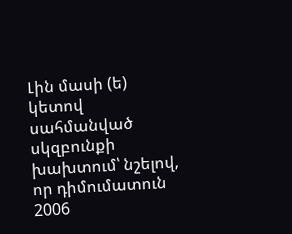Լին մասի (ե) կետով սահմանված սկզբունքի խախտում՝ նշելով, որ դիմումատուն 2006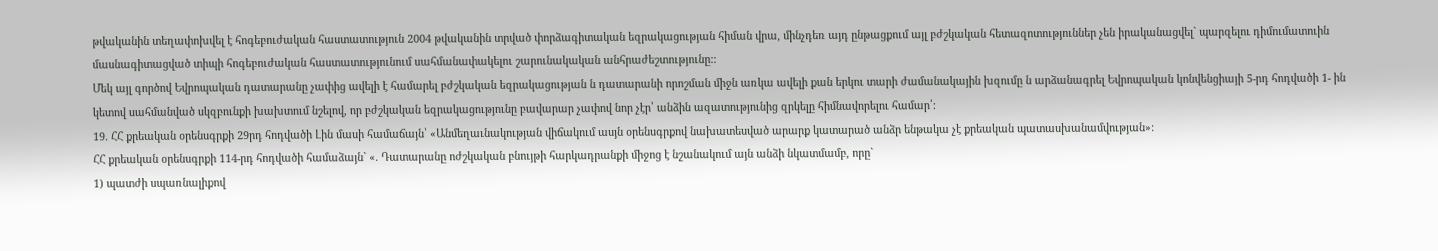թվականին տեղափոխվել է հոգեբուժական հաստատություն 2004 թվականին տրված փորձագիտական եզրակացության հիման վրա, մինչդեռ այդ ընթացքում այլ բժշկական հետազոտություններ չեն իրականացվել` պարզելու դիմումատուին մասնագիտացված տիպի հոգեբուժական հաստատությունում սահմանափակելու շարունակական անհրաժեշտությունը::
Մեկ այլ գործով Եվրոպական դատարանը չափից ավելի է համարել բժշկական եզրակացության ն դատարանի որոշման միջն առկա ավելի քան երկու տարի ժամանակային խզումը ն արձանագրել Եվրոպական կոնվենցիայի 5-րդ հոդվածի 1- ին կետով սահմանված սկզբունքի խախտում նշելով, որ բժշկական եզրակացությունը բավարար չափով նոր չէր՝ անձին ազատությունից զրկելը հիմնավորելու համար՛:
19. ՀՀ քրեական օրենսգրքի 29րդ հոդվածի Լին մասի համաճայն՝ «Անմեղաւնակության վիճակում ասյն օրենսգրքով նախատեսված արարք կատարած անձր ենթակա չէ քրեական պատասխանամվության»:
ՀՀ քրեական օրենսգրքի 114-րդ հոդվածի համաձայն` «. Դատարանը ոժշկական բնույթի հարկադրանքի միջոց է նշանակում այն անձի նկատմամբ, որը`
1) պատժի սպառնալիքով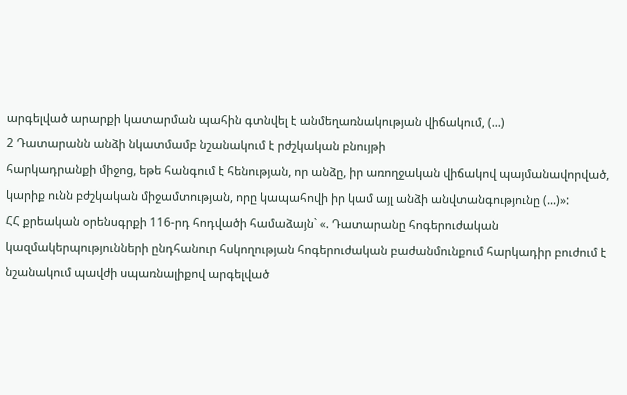արգելված արարքի կատարման պահին գտնվել է անմեղառնակության վիճակում, (...)
2 Դատարանն անձի նկատմամբ նշանակում է րժշկական բնույթի
հարկադրանքի միջոց, եթե հանգում է հենության, որ անձը, իր առողջական վիճակով պայմանավորված, կարիք ունն բժշկական միջամտության, որը կապահովի իր կամ այլ անձի անվտանգությունը (...)»:
ՀՀ քրեական օրենսգրքի 116-րդ հոդվածի համաձայն` «. Դատարանը հոգերուժական կազմակերպությունների ընդհանուր հսկողության հոգերուժական բաժանմունքում հարկադիր բուժում է նշանակում պավժի սպառնալիքով արգելված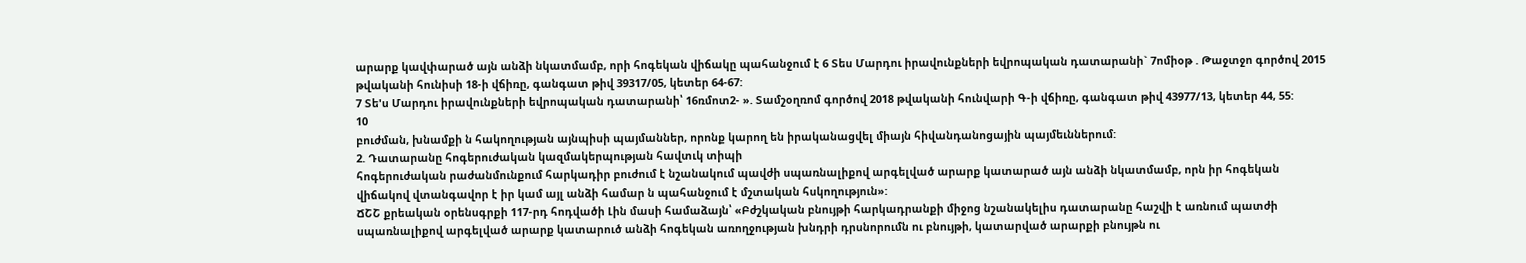արարք կավփարած այն անձի նկատմամբ, որի հոգեկան վիճակը պահանջում է 6 Տես Մարդու իրավունքների եվրոպական դատարանի` 7ոմիօթ . Թաջտջո գործով 2015 թվականի հունիսի 18-ի վճիռը, գանգատ թիվ 39317/05, կետեր 64-67:
7 Տե'ս Մարդու իրավունքների եվրոպական դատարանի՝ 16ռմոտ2- ». Տամշօղռոմ գործով 2018 թվականի հունվարի Գ-ի վճիռը, գանգատ թիվ 43977/13, կետեր 44, 55:
10
բուժման, խնամքի ն հակողության այնպիսի պայմաններ, որոնք կարող են իրականացվել միայն հիվանդանոցային պայմեւններում:
2. Դատարանը հոգերուժական կազմակերպության հավտւկ տիպի
հոգերուժական րաժանմունքում հարկադիր բուժում է նշանակում պավժի սպառնալիքով արգելված արարք կատարած այն անձի նկատմամբ, որն իր հոգեկան վիճակով վտանգավոր է իր կամ այլ անձի համար ն պահանջում է մշտական հսկողություն»:
ՃՇՇ քրեական օրենսգրքի 117-րդ հոդվածի Լին մասի համաձայն՝ «Բժշկական բնույթի հարկադրանքի միջոց նշանակելիս դատարանը հաշվի է առնում պատժի սպառնալիքով արգելված արարք կատարուծ անձի հոգեկան առողջության խնդրի դրսնորումն ու բնույթի, կատարված արարքի բնույթն ու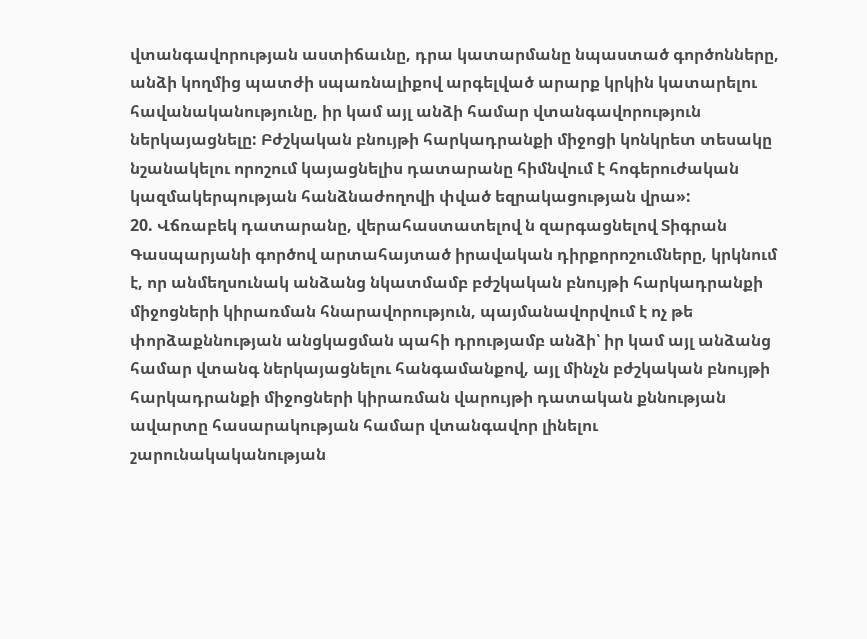վտանգավորության աստիճաւնը, դրա կատարմանը նպաստած գործոնները, անձի կողմից պատժի սպառնալիքով արգելված արարք կրկին կատարելու հավանականությունը, իր կամ այլ անձի համար վտանգավորություն ներկայացնելը: Բժշկական բնույթի հարկադրանքի միջոցի կոնկրետ տեսակը նշանակելու որոշում կայացնելիս դատարանը հիմնվում է հոգերուժական կազմակերպության հանձնաժողովի փված եզրակացության վրա»:
20. Վճռաբեկ դատարանը, վերահաստատելով ն զարգացնելով Տիգրան Գասպարյանի գործով արտահայտած իրավական դիրքորոշումները, կրկնում է, որ անմեղսունակ անձանց նկատմամբ բժշկական բնույթի հարկադրանքի միջոցների կիրառման հնարավորություն, պայմանավորվում է ոչ թե փորձաքննության անցկացման պահի դրությամբ անձի՝ իր կամ այլ անձանց համար վտանգ ներկայացնելու հանգամանքով, այլ մինչն բժշկական բնույթի հարկադրանքի միջոցների կիրառման վարույթի դատական քննության ավարտը հասարակության համար վտանգավոր լինելու շարունակականության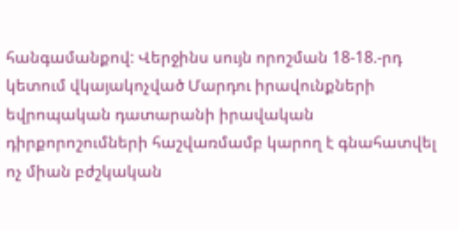հանգամանքով: Վերջինս սույն որոշման 18-18.-րդ կետում վկայակոչված Մարդու իրավունքների եվրոպական դատարանի իրավական դիրքորոշումների հաշվառմամբ կարող է գնահատվել ոչ միան բժշկական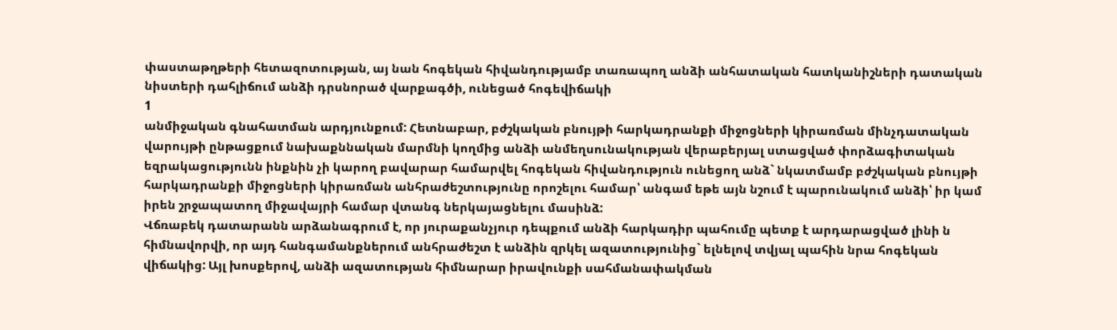փաստաթղթերի հետազոտության, այ նան հոգեկան հիվանդությամբ տառապող անձի անհատական հատկանիշների դատական նիստերի դահլիճում անձի դրսնորած վարքագծի, ունեցած հոգեվիճակի
1
անմիջական գնահատման արդյունքում: Հետնաբար, բժշկական բնույթի հարկադրանքի միջոցների կիրառման մինչդատական վարույթի ընթացքում նախաքննական մարմնի կողմից անձի անմեղսունակության վերաբերյալ ստացված փորձագիտական եզրակացությունն ինքնին չի կարող բավարար համարվել հոգեկան հիվանդություն ունեցող անձ` նկատմամբ բժշկական բնույթի հարկադրանքի միջոցների կիրառման անհրաժեշտությունը որոշելու համար՝ անգամ եթե այն նշում է պարունակում անձի՝ իր կամ իրեն շրջապատող միջավայրի համար վտանգ ներկայացնելու մասինձ:
Վճռաբեկ դատարանն արձանագրում է, որ յուրաքանչյուր դեպքում անձի հարկադիր պահումը պետք է արդարացված լինի ն հիմնավորվի, որ այդ հանգամանքներում անհրաժեշտ է անձին զրկել ազատությունից` ելնելով տվյալ պահին նրա հոգեկան վիճակից: Այլ խոսքերով, անձի ազատության հիմնարար իրավունքի սահմանափակման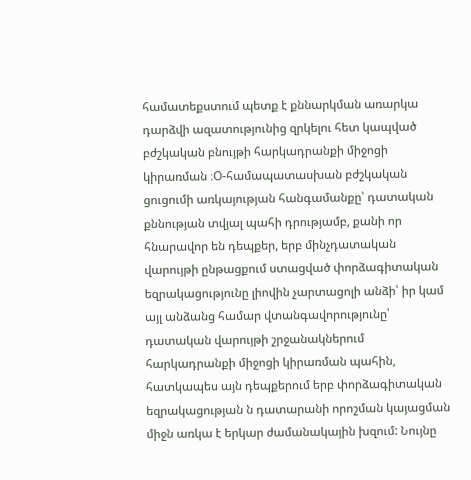համատեքստում պետք է քննարկման առարկա դարձվի ազատությունից զրկելու հետ կապված բժշկական բնույթի հարկադրանքի միջոցի կիրառման ։Օ-համապատասխան բժշկական ցուցումի առկայության հանգամանքը՝ դատական քննության տվյալ պահի դրությամբ, քանի որ հնարավոր են դեպքեր, երբ մինչդատական վարույթի ընթացքում ստացված փորձագիտական եզրակացությունը լիովին չարտացոլի անձի՝ իր կամ այլ անձանց համար վտանգավորությունը՝ դատական վարույթի շրջանակներում հարկադրանքի միջոցի կիրառման պահին, հատկապես այն դեպքերում երբ փորձագիտական եզրակացության ն դատարանի որոշման կայացման միջն առկա է երկար ժամանակային խզում: Նույնը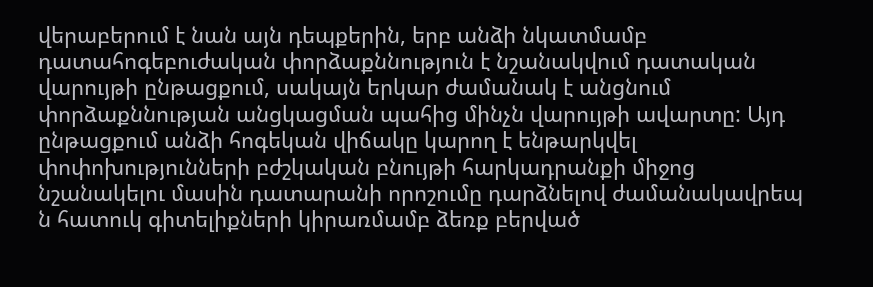վերաբերում է նան այն դեպքերին, երբ անձի նկատմամբ դատահոգեբուժական փորձաքննություն է նշանակվում դատական վարույթի ընթացքում, սակայն երկար ժամանակ է անցնում փորձաքննության անցկացման պահից մինչն վարույթի ավարտը: Այդ ընթացքում անձի հոգեկան վիճակը կարող է ենթարկվել փոփոխությունների բժշկական բնույթի հարկադրանքի միջոց նշանակելու մասին դատարանի որոշումը դարձնելով ժամանակավրեպ ն հատուկ գիտելիքների կիրառմամբ ձեռք բերված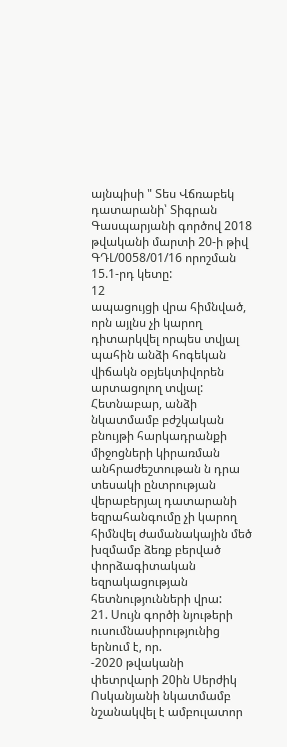այնպիսի " Տես Վճռաբեկ դատարանի՝ Տիգրան Գասպարյանի գործով 2018 թվականի մարտի 20-ի թիվ ԳԴԼ/0058/01/16 որոշման 15.1-րդ կետը:
12
ապացույցի վրա հիմնված, որն այլնս չի կարող դիտարկվել որպես տվյալ պահին անձի հոգեկան վիճակն օբյեկտիվորեն արտացոլող տվյալ: Հետնաբար, անձի նկատմամբ բժշկական բնույթի հարկադրանքի միջոցների կիրառման անհրաժեշտութան ն դրա տեսակի ընտրության վերաբերյալ դատարանի եզրահանգումը չի կարող հիմնվել ժամանակային մեծ խզմամբ ձեռք բերված փորձագիտական եզրակացության հետնությունների վրա:
21. Սույն գործի նյութերի ուսումնասիրությունից երնում է, որ.
-2020 թվականի փետրվարի 20ին Սերժիկ Ոսկանյանի նկատմամբ
նշանակվել է ամբուլատոր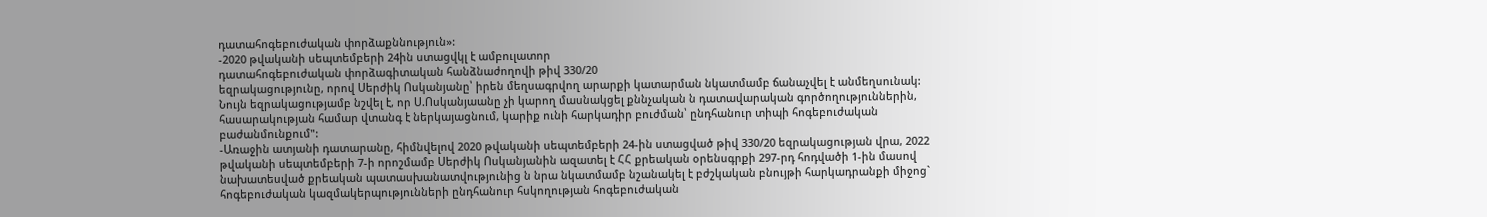դատահոգեբուժական փորձաքննություն»:
-2020 թվականի սեպտեմբերի 24ին ստացվկլ է ամբուլատոր
դատահոգեբուժական փորձագիտական հանձնաժողովի թիվ 330/20
եզրակացությունը, որով Սերժիկ Ոսկանյանը՝ իրեն մեղսագրվող արարքի կատարման նկատմամբ ճանաչվել է անմեղսունակ: Նույն եզրակացությամբ նշվել է, որ Ս.Ոսկանյաանը չի կարող մասնակցել քննչական ն դատավարական գործողություններին, հասարակության համար վտանգ է ներկայացնում, կարիք ունի հարկադիր բուժման՝ ընդհանուր տիպի հոգեբուժական բաժանմունքում":
-Առաջին ատյանի դատարանը, հիմնվելով 2020 թվականի սեպտեմբերի 24-ին ստացված թիվ 330/20 եզրակացության վրա, 2022 թվականի սեպտեմբերի 7-ի որոշմամբ Սերժիկ Ոսկանյանին ազատել է ՀՀ քրեական օրենսգրքի 297-րդ հոդվածի 1-ին մասով նախատեսված քրեական պատասխանատվությունից ն նրա նկատմամբ նշանակել է բժշկական բնույթի հարկադրանքի միջոց` հոգեբուժական կազմակերպությունների ընդհանուր հսկողության հոգեբուժական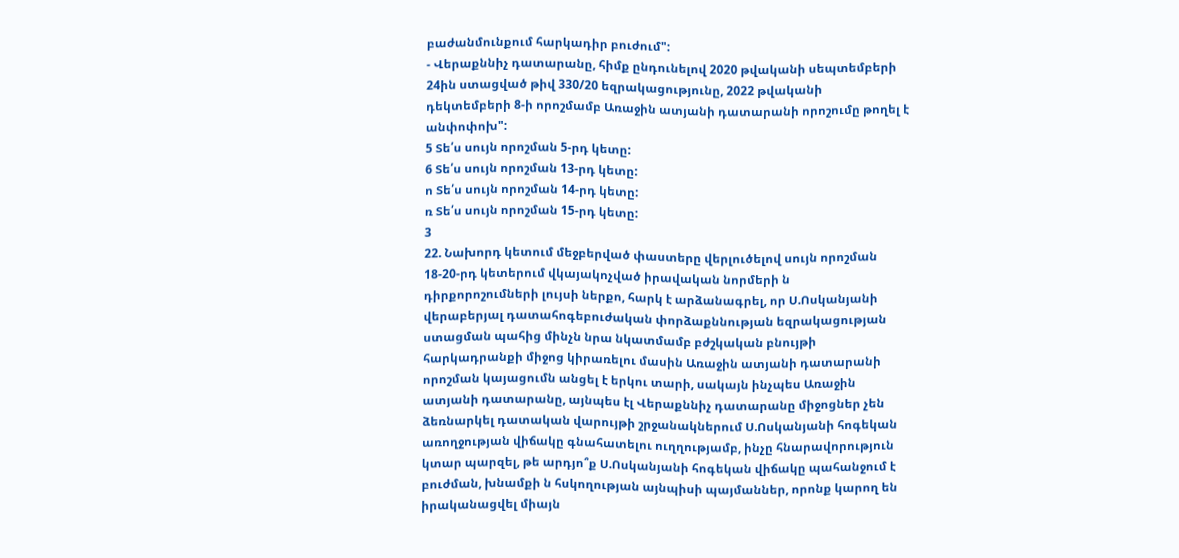բաժանմունքում հարկադիր բուժում":
- Վերաքննիչ դատարանը, հիմք ընդունելով 2020 թվականի սեպտեմբերի 24ին ստացված թիվ 330/20 եզրակացությունը, 2022 թվականի դեկտեմբերի 8-ի որոշմամբ Առաջին ատյանի դատարանի որոշումը թողել է անփոփոխ":
5 Տե՛ս սույն որոշման 5-րդ կետը:
6 Տե՛ս սույն որոշման 13-րդ կետը:
ո Տե՛ս սույն որոշման 14-րդ կետը:
ռ Տե՛ս սույն որոշման 15-րդ կետը:
3
22. Նախորդ կետում մեջբերված փաստերը վերլուծելով սույն որոշման 18-20-րդ կետերում վկայակոչված իրավական նորմերի ն դիրքորոշումների լույսի ներքո, հարկ է արձանագրել, որ Ս.Ոսկանյանի վերաբերյալ դատահոգեբուժական փորձաքննության եզրակացության ստացման պահից մինչն նրա նկատմամբ բժշկական բնույթի հարկադրանքի միջոց կիրառելու մասին Առաջին ատյանի դատարանի որոշման կայացումն անցել է երկու տարի, սակայն ինչպես Առաջին ատյանի դատարանը, այնպես էլ Վերաքննիչ դատարանը միջոցներ չեն ձեռնարկել դատական վարույթի շրջանակներում Ս.Ոսկանյանի հոգեկան առողջության վիճակը գնահատելու ուղղությամբ, ինչը հնարավորություն կտար պարզել, թե արդյո՞ք Ս.Ոսկանյանի հոգեկան վիճակը պահանջում է բուժման, խնամքի ն հսկողության այնպիսի պայմաններ, որոնք կարող են իրականացվել միայն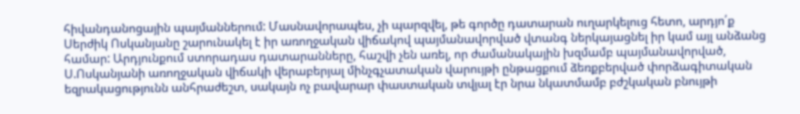հիվանդանոցային պայմաններում: Մասնավորապես, չի պարզվել, թե գործը դատարան ուղարկելուց հետո, արդյո՛ք Սերժիկ Ոսկանյանը շարունակել է իր առողջական վիճակով պայմանավորված վտանգ ներկայացնել իր կամ այլ անձանց համար: Արդյունքում ստորադաս դատարանները, հաշվի չեն առել, որ ժամանակային խզմամբ պայմանավորված, Ս.Ոսկանյանի առողջական վիճակի վերաբերյալ մինչգչատական վարույթի ընթացքում ձեռքբերված փորձագիտական եզրակացությունն անհրաժեշտ, սակայն ոչ բավարար փաստական տվյալ էր նրա նկատմամբ բժշկական բնույթի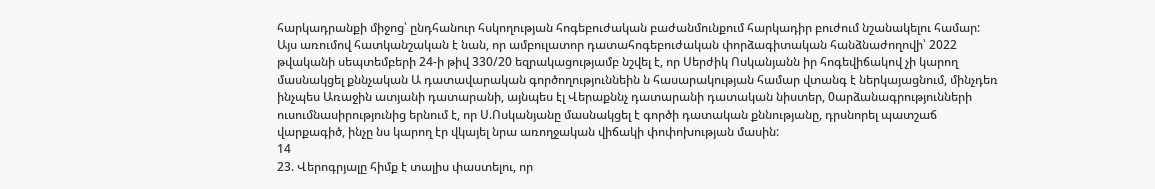հարկադրանքի միջոց՝ ընդհանուր հսկողության հոգեբուժական բաժանմունքում հարկադիր բուժում նշանակելու համար: Այս առումով հատկանշական է նան, որ ամբուլատոր դատահոգեբուժական փորձագիտական հանձնաժողովի՝ 2022 թվականի սեպտեմբերի 24-ի թիվ 330/20 եզրակացությամբ նշվել է, որ Սերժիկ Ոսկանյանն իր հոգեվիճակով չի կարող մասնակցել քննչական Ա դատավարական գործողություննեին ն հասարակության համար վտանգ է ներկայացնում, մինչդեռ ինչպես Առաջին ատյանի դատարանի, այնպես էլ Վերաքննչ դատարանի դատական նիստեր, 0արձանագրությունների
ուսումնասիրությունից երնում է, որ Ս.Ոսկանյանը մասնակցել է գործի դատական քննությանը, դրսնորել պատշաճ վարքագիծ, ինչը նս կարող էր վկայել նրա առողջական վիճակի փոփոխության մասին:
14
23. Վերոգրյալը հիմք է տալիս փաստելու, որ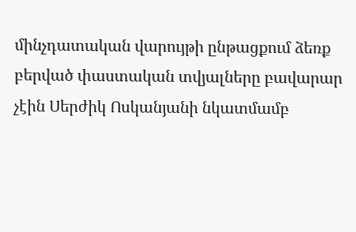մինչդատական վարույթի ընթացքում ձեռք բերված փաստական տվյալները բավարար չէին Սերժիկ Ոսկանյանի նկատմամբ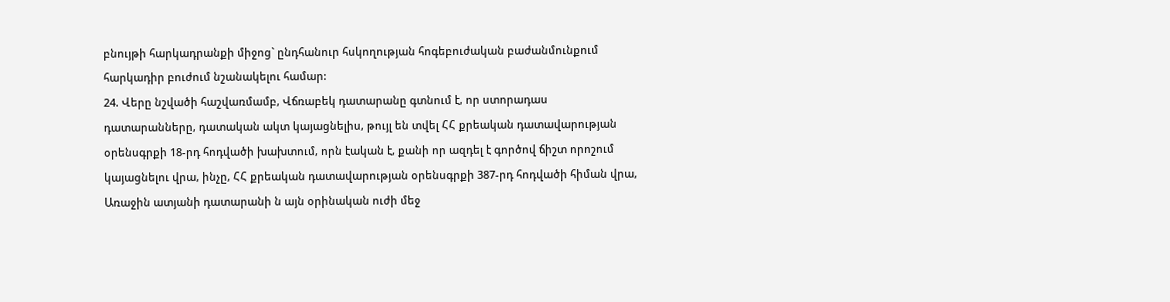բնույթի հարկադրանքի միջոց` ընդհանուր հսկողության հոգեբուժական բաժանմունքում հարկադիր բուժում նշանակելու համար:
24. Վերը նշվածի հաշվառմամբ, Վճռաբեկ դատարանը գտնում է, որ ստորադաս դատարանները, դատական ակտ կայացնելիս, թույլ են տվել ՀՀ քրեական դատավարության օրենսգրքի 18-րդ հոդվածի խախտում, որն էական է, քանի որ ազդել է գործով ճիշտ որոշում կայացնելու վրա, ինչը, ՀՀ քրեական դատավարության օրենսգրքի 387-րդ հոդվածի հիման վրա, Առաջին ատյանի դատարանի ն այն օրինական ուժի մեջ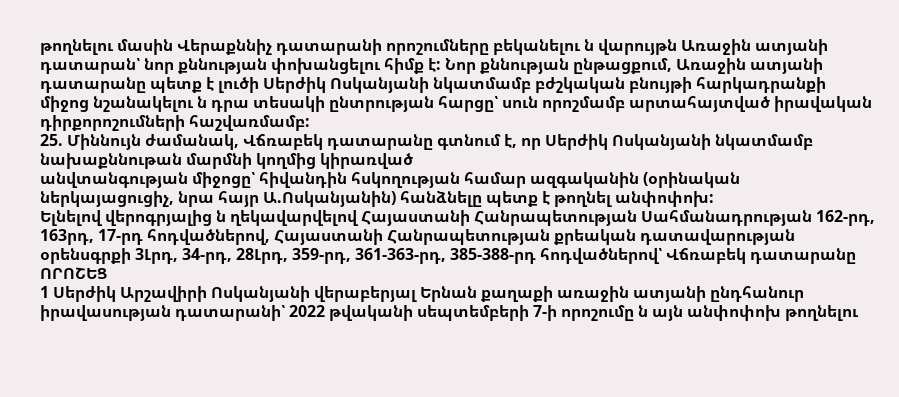թողնելու մասին Վերաքննիչ դատարանի որոշումները բեկանելու ն վարույթն Առաջին ատյանի դատարան՝ նոր քննության փոխանցելու հիմք է: Նոր քննության ընթացքում, Առաջին ատյանի դատարանը պետք է լուծի Սերժիկ Ոսկանյանի նկատմամբ բժշկական բնույթի հարկադրանքի միջոց նշանակելու ն դրա տեսակի ընտրության հարցը՝ սուն որոշմամբ արտահայտված իրավական դիրքորոշումների հաշվառմամբ:
25. Միննույն ժամանակ, Վճռաբեկ դատարանը գտնում է, որ Սերժիկ Ոսկանյանի նկատմամբ նախաքննութան մարմնի կողմից կիրառված
անվտանգության միջոցը՝ հիվանդին հսկողության համար ազգականին (օրինական ներկայացուցիչ, նրա հայր Ա.Ոսկանյանին) հանձնելը պետք է թողնել անփոփոխ:
Ելնելով վերոգրյալից ն ղեկավարվելով Հայաստանի Հանրապետության Սահմանադրության 162-րդ, 163րդ, 17-րդ հոդվածներով, Հայաստանի Հանրապետության քրեական դատավարության օրենսգրքի 3Լրդ, 34-րդ, 28Լրդ, 359-րդ, 361-363-րդ, 385-388-րդ հոդվածներով՝ Վճռաբեկ դատարանը
ՈՐՈՇԵՑ
1 Սերժիկ Արշավիրի Ոսկանյանի վերաբերյալ Երնան քաղաքի առաջին ատյանի ընդհանուր իրավասության դատարանի՝ 2022 թվականի սեպտեմբերի 7-ի որոշումը ն այն անփոփոխ թողնելու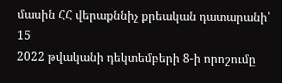մասին ՀՀ վերաքննիչ քրեական դատարանի՝
15
2022 թվականի դեկտեմբերի 8-ի որոշումը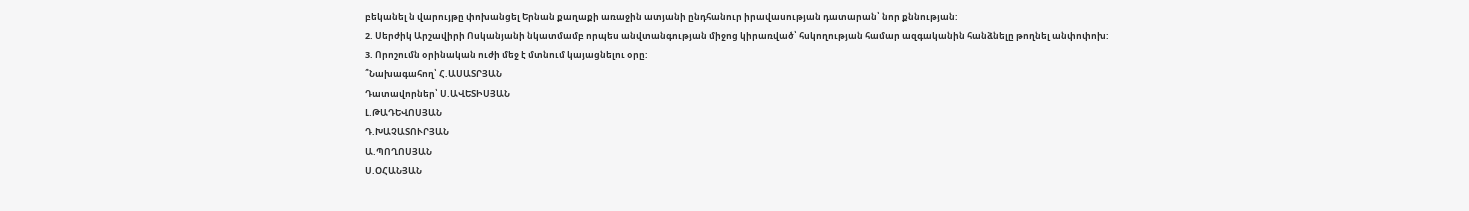բեկանել ն վարույթը փոխանցել Երնան քաղաքի առաջին ատյանի ընդհանուր իրավասության դատարան՝ նոր քննության:
2. Սերժիկ Արշավիրի Ոսկանյանի նկատմամբ որպես անվտանգության միջոց կիրառված՝ հսկողության համար ազգականին հանձնելը թողնել անփոփոխ:
3. Որոշումն օրինական ուժի մեջ է մտնում կայացնելու օրը:
՞Նախագահող՝ Հ.ԱՍԱՏՐՅԱՆ
Դատավորներ՝ Ս.ԱՎԵՏԻՍՅԱՆ
Լ.ԹԱԴԵՎՈՍՅԱՆ
Դ.ԽԱՉԱՏՈՒՐՅԱՆ
Ա.ՊՈՂՈՍՅԱՆ
Ս.ՕՀԱՆՅԱՆ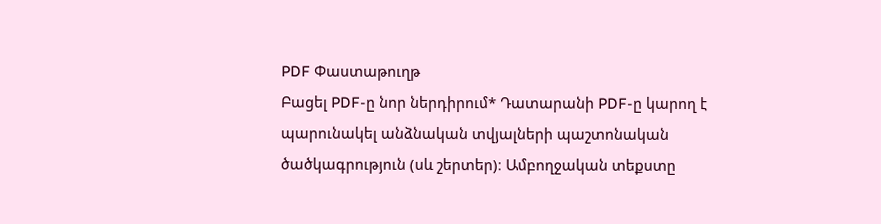PDF Փաստաթուղթ
Բացել PDF-ը նոր ներդիրում* Դատարանի PDF-ը կարող է պարունակել անձնական տվյալների պաշտոնական ծածկագրություն (սև շերտեր)։ Ամբողջական տեքստը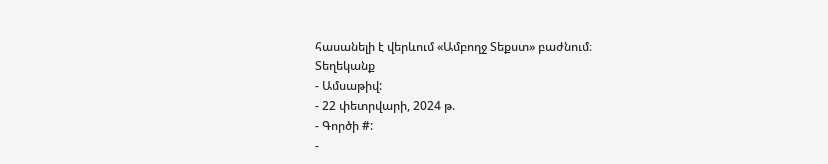հասանելի է վերևում «Ամբողջ Տեքստ» բաժնում։
Տեղեկանք
- Ամսաթիվ:
- 22 փետրվարի, 2024 թ.
- Գործի #:
-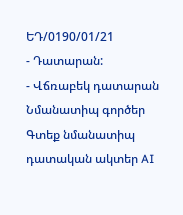ԵԴ/0190/01/21
- Դատարան:
- Վճռաբեկ դատարան
Նմանատիպ գործեր
Գտեք նմանատիպ դատական ակտեր AI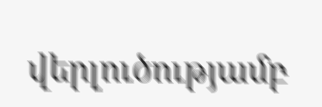վերլուծությամբ